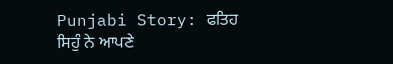Punjabi Story: ਫਤਿਹ ਸਿਹੁੰ ਨੇ ਆਪਣੇ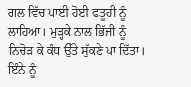ਗਲ ਵਿੱਚ ਪਾਈ ਹੋਈ ਫਤੂਹੀ ਨੂੰ ਲਾਹਿਆ। ਮੁੜ੍ਹਕੇ ਨਾਲ ਭਿੱਜੀ ਨੂੰ ਨਿਚੋੜ ਕੇ ਕੰਧ ਉੱਤੇ ਸੁੱਕਣੇ ਪਾ ਦਿੱਤਾ। ਇੰਨੇ ਨੂੰ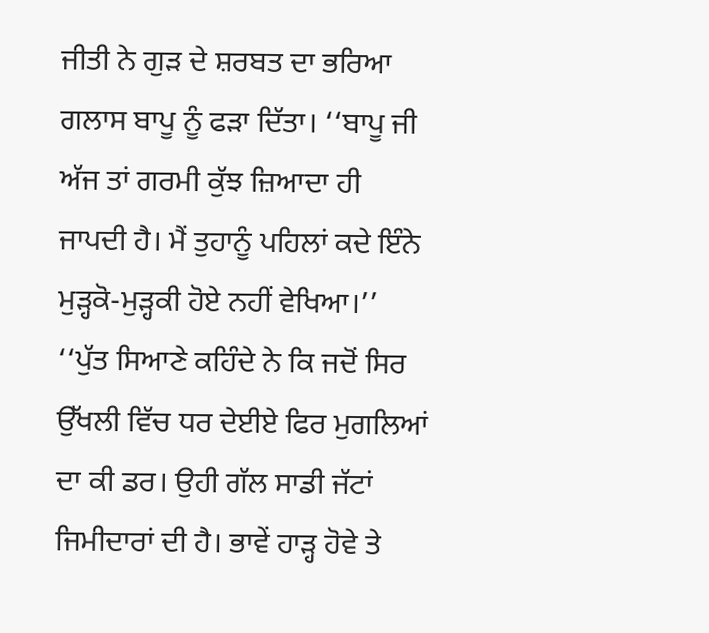ਜੀਤੀ ਨੇ ਗੁੜ ਦੇ ਸ਼ਰਬਤ ਦਾ ਭਰਿਆ ਗਲਾਸ ਬਾਪੂ ਨੂੰ ਫੜਾ ਦਿੱਤਾ। ‘‘ਬਾਪੂ ਜੀ ਅੱਜ ਤਾਂ ਗਰਮੀ ਕੁੱਝ ਜ਼ਿਆਦਾ ਹੀ ਜਾਪਦੀ ਹੈ। ਮੈਂ ਤੁਹਾਨੂੰ ਪਹਿਲਾਂ ਕਦੇ ਇੰਨੇ ਮੁੜ੍ਹਕੋ-ਮੁੜ੍ਹਕੀ ਹੋਏ ਨਹੀਂ ਵੇਖਿਆ।’’ ‘‘ਪੁੱਤ ਸਿਆਣੇ ਕਹਿੰਦੇ ਨੇ ਕਿ ਜਦੋਂ ਸਿਰ ਉੱਖਲੀ ਵਿੱਚ ਧਰ ਦੇਈਏ ਫਿਰ ਮੁਗਲਿਆਂ ਦਾ ਕੀ ਡਰ। ਉਹੀ ਗੱਲ ਸਾਡੀ ਜੱਟਾਂ ਜਿਮੀਦਾਰਾਂ ਦੀ ਹੈ। ਭਾਵੇਂ ਹਾੜ੍ਹ ਹੋਵੇ ਤੇ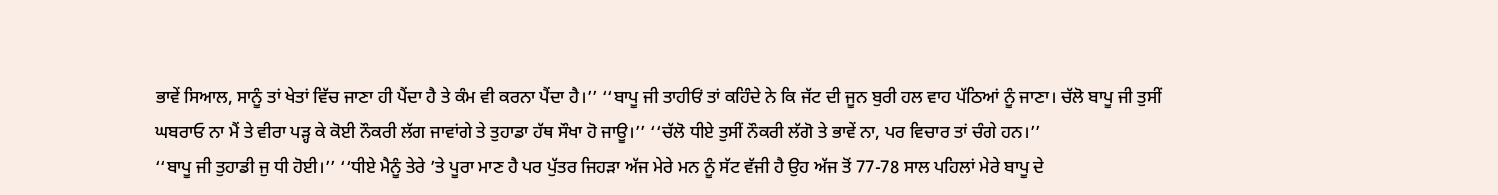ਭਾਵੇਂ ਸਿਆਲ, ਸਾਨੂੰ ਤਾਂ ਖੇਤਾਂ ਵਿੱਚ ਜਾਣਾ ਹੀ ਪੈਂਦਾ ਹੈ ਤੇ ਕੰਮ ਵੀ ਕਰਨਾ ਪੈਂਦਾ ਹੈ।’’ ‘‘ਬਾਪੂ ਜੀ ਤਾਹੀਓਂ ਤਾਂ ਕਹਿੰਦੇ ਨੇ ਕਿ ਜੱਟ ਦੀ ਜੂਨ ਬੁਰੀ ਹਲ ਵਾਹ ਪੱਠਿਆਂ ਨੂੰ ਜਾਣਾ। ਚੱਲੋ ਬਾਪੂ ਜੀ ਤੁਸੀਂ ਘਬਰਾਓ ਨਾ ਮੈਂ ਤੇ ਵੀਰਾ ਪੜ੍ਹ ਕੇ ਕੋਈ ਨੌਕਰੀ ਲੱਗ ਜਾਵਾਂਗੇ ਤੇ ਤੁਹਾਡਾ ਹੱਥ ਸੌਖਾ ਹੋ ਜਾਊ।’’ ‘‘ਚੱਲੋ ਧੀਏ ਤੁਸੀਂ ਨੌਕਰੀ ਲੱਗੋ ਤੇ ਭਾਵੇਂ ਨਾ, ਪਰ ਵਿਚਾਰ ਤਾਂ ਚੰਗੇ ਹਨ।’’
‘‘ਬਾਪੂ ਜੀ ਤੁਹਾਡੀ ਜੁ ਧੀ ਹੋਈ।’’ ‘‘ਧੀਏ ਮੈਨੂੰ ਤੇਰੇ ’ਤੇ ਪੂਰਾ ਮਾਣ ਹੈ ਪਰ ਪੁੱਤਰ ਜਿਹੜਾ ਅੱਜ ਮੇਰੇ ਮਨ ਨੂੰ ਸੱਟ ਵੱਜੀ ਹੈ ਉਹ ਅੱਜ ਤੋਂ 77-78 ਸਾਲ ਪਹਿਲਾਂ ਮੇਰੇ ਬਾਪੂ ਦੇ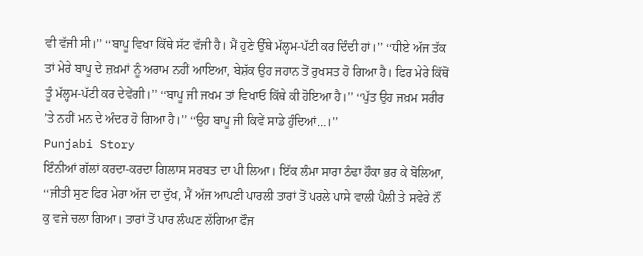ਵੀ ਵੱਜੀ ਸੀ।’’ ‘‘ਬਾਪੂ ਵਿਖਾ ਕਿੱਥੇ ਸੱਟ ਵੱਜੀ ਹੈ। ਮੈਂ ਹੁਣੇ ਉੱਥੇ ਮੱਲ੍ਹਮ-ਪੱਟੀ ਕਰ ਦਿੰਦੀ ਹਾਂ।’’ ‘‘ਧੀਏ ਅੱਜ ਤੱਕ ਤਾਂ ਮੇਰੇ ਬਾਪੂ ਦੇ ਜ਼ਖ਼ਮਾਂ ਨੂੰ ਅਰਾਮ ਨਹੀਂ ਆਇਆ, ਬੇਸ਼ੱਕ ਉਹ ਜਹਾਨ ਤੋਂ ਰੁਖਸਤ ਹੋ ਗਿਆ ਹੈ। ਫਿਰ ਮੇਰੇ ਕਿੱਥੋਂ ਤੂੰ ਮੱਲ੍ਹਮ-ਪੱਟੀ ਕਰ ਦੇਵੇਂਗੀ।’’ ‘‘ਬਾਪੂ ਜੀ ਜਖਮ ਤਾਂ ਵਿਖਾਓ ਕਿੱਥੇ ਕੀ ਹੋਇਆ ਹੈ।’’ ‘‘ਪੁੱਤ ਉਹ ਜਖ਼ਮ ਸਰੀਰ ’ਤੇ ਨਹੀਂ ਮਨ ਦੇ ਅੰਦਰ ਹੋ ਗਿਆ ਹੈ।’’ ‘‘ਉਹ ਬਾਪੂ ਜੀ ਕਿਵੇਂ ਸਾਡੇ ਹੁੰਦਿਆਂ…।’’
Punjabi Story
ਇੰਨੀਆਂ ਗੱਲਾਂ ਕਰਦਾ-ਕਰਦਾ ਗਿਲਾਸ ਸਰਬਤ ਦਾ ਪੀ ਲਿਆ। ਇੱਕ ਲੰਮਾ ਸਾਰਾ ਠੰਢਾ ਹੌਕਾ ਭਰ ਕੇ ਬੋਲਿਆ, ‘‘ਜੀਤੀ ਸੁਣ ਫਿਰ ਮੇਰਾ ਅੱਜ ਦਾ ਦੁੱਖ, ਮੈਂ ਅੱਜ ਆਪਣੀ ਪਾਰਲੀ ਤਾਰਾਂ ਤੋਂ ਪਰਲੇ ਪਾਸੇ ਵਾਲੀ ਪੈਲੀ ਤੇ ਸਵੇਰੇ ਨੌਂ ਕੁ ਵਜੇ ਚਲਾ ਗਿਆ। ਤਾਰਾਂ ਤੋਂ ਪਾਰ ਲੰਘਣ ਲੱਗਿਆ ਫੌਜ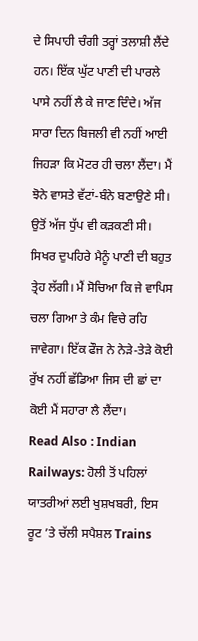ਦੇ ਸਿਪਾਹੀ ਚੰਗੀ ਤਰ੍ਹਾਂ ਤਲਾਸ਼ੀ ਲੈਂਦੇ ਹਨ। ਇੱਕ ਘੁੱਟ ਪਾਣੀ ਦੀ ਪਾਰਲੇ ਪਾਸੇ ਨਹੀਂ ਲੈ ਕੇ ਜਾਣ ਦਿੰਦੇ। ਅੱਜ ਸਾਰਾ ਦਿਨ ਬਿਜਲੀ ਵੀ ਨਹੀਂ ਆਈ ਜਿਹੜਾ ਕਿ ਮੋਟਰ ਹੀ ਚਲਾ ਲੈਂਦਾ। ਮੈਂ ਝੋਨੇ ਵਾਸਤੇ ਵੱਟਾਂ-ਬੰਨੇ ਬਣਾਉਣੇ ਸੀ। ਉਤੋਂ ਅੱਜ ਧੁੱਪ ਵੀ ਕੜਕਣੀ ਸੀ। ਸਿਖਰ ਦੁਪਹਿਰੇ ਮੈਨੂੰ ਪਾਣੀ ਦੀ ਬਹੁਤ ਤ੍ਰੇਹ ਲੱਗੀ। ਮੈਂ ਸੋਚਿਆ ਕਿ ਜੇ ਵਾਪਿਸ ਚਲਾ ਗਿਆ ਤੇ ਕੰਮ ਵਿਚੇ ਰਹਿ ਜਾਵੇਗਾ। ਇੱਕ ਫੌਜ ਨੇ ਨੇੜੇ-ਤੇੜੇ ਕੋਈ ਰੁੱਖ ਨਹੀਂ ਛੱਡਿਆ ਜਿਸ ਦੀ ਛਾਂ ਦਾ ਕੋਈ ਮੈਂ ਸਹਾਰਾ ਲੈ ਲੈਂਦਾ।
Read Also : Indian Railways: ਹੋਲੀ ਤੋਂ ਪਹਿਲਾਂ ਯਾਤਰੀਆਂ ਲਈ ਖੁਸ਼ਖਬਰੀ, ਇਸ ਰੂਟ ’ਤੇ ਚੱਲੀ ਸਪੈਸ਼ਲ Trains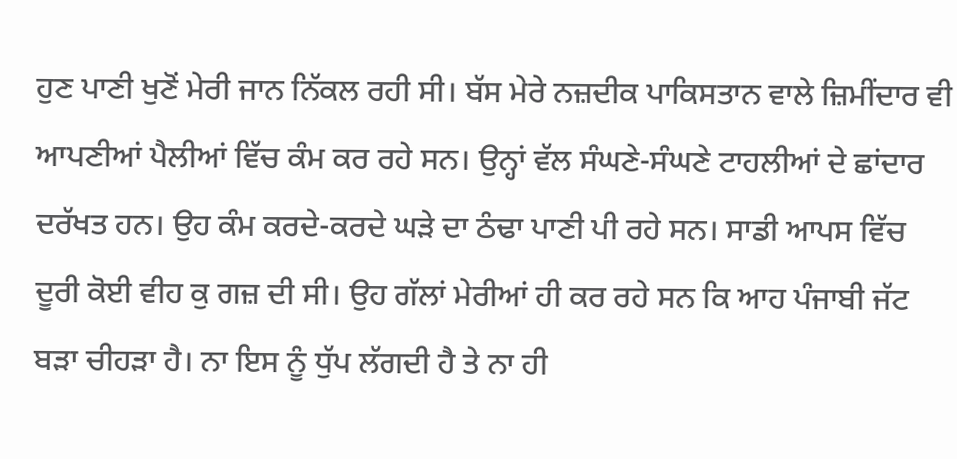ਹੁਣ ਪਾਣੀ ਖੁਣੋਂ ਮੇਰੀ ਜਾਨ ਨਿੱਕਲ ਰਹੀ ਸੀ। ਬੱਸ ਮੇਰੇ ਨਜ਼ਦੀਕ ਪਾਕਿਸਤਾਨ ਵਾਲੇ ਜ਼ਿਮੀਂਦਾਰ ਵੀ ਆਪਣੀਆਂ ਪੈਲੀਆਂ ਵਿੱਚ ਕੰਮ ਕਰ ਰਹੇ ਸਨ। ਉਨ੍ਹਾਂ ਵੱਲ ਸੰਘਣੇ-ਸੰਘਣੇ ਟਾਹਲੀਆਂ ਦੇ ਛਾਂਦਾਰ ਦਰੱਖਤ ਹਨ। ਉਹ ਕੰਮ ਕਰਦੇ-ਕਰਦੇ ਘੜੇ ਦਾ ਠੰਢਾ ਪਾਣੀ ਪੀ ਰਹੇ ਸਨ। ਸਾਡੀ ਆਪਸ ਵਿੱਚ ਦੂਰੀ ਕੋਈ ਵੀਹ ਕੁ ਗਜ਼ ਦੀ ਸੀ। ਉਹ ਗੱਲਾਂ ਮੇਰੀਆਂ ਹੀ ਕਰ ਰਹੇ ਸਨ ਕਿ ਆਹ ਪੰਜਾਬੀ ਜੱਟ ਬੜਾ ਚੀਹੜਾ ਹੈ। ਨਾ ਇਸ ਨੂੰ ਧੁੱਪ ਲੱਗਦੀ ਹੈ ਤੇ ਨਾ ਹੀ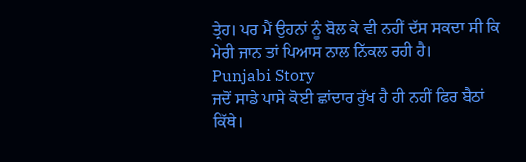ਤ੍ਰੇਹ। ਪਰ ਮੈਂ ਉਹਨਾਂ ਨੂੰ ਬੋਲ ਕੇ ਵੀ ਨਹੀਂ ਦੱਸ ਸਕਦਾ ਸੀ ਕਿ ਮੇਰੀ ਜਾਨ ਤਾਂ ਪਿਆਸ ਨਾਲ ਨਿੱਕਲ ਰਹੀ ਹੈ।
Punjabi Story
ਜਦੋਂ ਸਾਡੇ ਪਾਸੇ ਕੋਈ ਛਾਂਦਾਰ ਰੁੱਖ ਹੈ ਹੀ ਨਹੀਂ ਫਿਰ ਬੈਠਾਂ ਕਿੱਥੇ।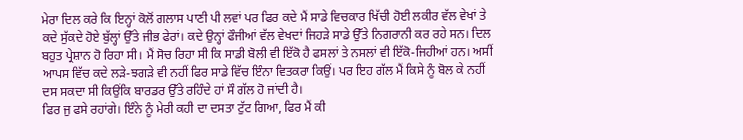ਮੇਰਾ ਦਿਲ ਕਰੇ ਕਿ ਇਨ੍ਹਾਂ ਕੋਲੋਂ ਗਲਾਸ ਪਾਣੀ ਪੀ ਲਵਾਂ ਪਰ ਫਿਰ ਕਦੇ ਮੈਂ ਸਾਡੇ ਵਿਚਕਾਰ ਖਿੱਚੀ ਹੋਈ ਲਕੀਰ ਵੱਲ ਵੇਖਾਂ ਤੇ ਕਦੇ ਸੁੱਕਦੇ ਹੋਏ ਬੁੱਲ੍ਹਾਂ ਉੱਤੇ ਜੀਭ ਫੇਰਾਂ। ਕਦੇ ਉਨ੍ਹਾਂ ਫੌਜੀਆਂ ਵੱਲ ਵੇਖਦਾਂ ਜਿਹੜੇ ਸਾਡੇ ਉੱਤੇ ਨਿਗਰਾਨੀ ਕਰ ਰਹੇ ਸਨ। ਦਿਲ ਬਹੁਤ ਪ੍ਰੇਸ਼ਾਨ ਹੋ ਰਿਹਾ ਸੀ। ਮੈਂ ਸੋਚ ਰਿਹਾ ਸੀ ਕਿ ਸਾਡੀ ਬੋਲੀ ਵੀ ਇੱਕੋ ਹੈ ਫਸਲਾਂ ਤੇ ਨਸਲਾਂ ਵੀ ਇੱਕੋ-ਜਿਹੀਆਂ ਹਨ। ਅਸੀਂ ਆਪਸ ਵਿੱਚ ਕਦੇ ਲੜੇ-ਝਗੜੇ ਵੀ ਨਹੀਂ ਫਿਰ ਸਾਡੇ ਵਿੱਚ ਇੰਨਾ ਵਿਤਕਰਾ ਕਿਉਂ। ਪਰ ਇਹ ਗੱਲ ਮੈਂ ਕਿਸੇ ਨੂੰ ਬੋਲ ਕੇ ਨਹੀਂ ਦਸ ਸਕਦਾ ਸੀ ਕਿਉਂਕਿ ਬਾਰਡਰ ਉੱਤੇ ਰਹਿੰਦੇ ਹਾਂ ਸੌ ਗੱਲ ਹੋ ਜਾਂਦੀ ਹੈ।
ਫਿਰ ਜੁ ਫਸੇ ਰਹਾਂਗੇ। ਇੰਨੇ ਨੂੰ ਮੇਰੀ ਕਹੀ ਦਾ ਦਸਤਾ ਟੁੱਟ ਗਿਆ, ਫਿਰ ਮੈਂ ਕੀ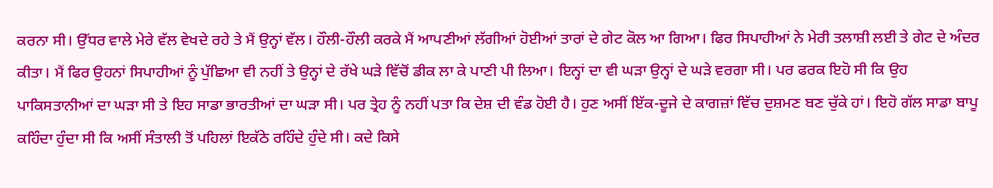ਕਰਨਾ ਸੀ। ਉੱਧਰ ਵਾਲੇ ਮੇਰੇ ਵੱਲ ਵੇਖਦੇ ਰਹੇ ਤੇ ਮੈਂ ਉਨ੍ਹਾਂ ਵੱਲ। ਹੌਲੀ-ਹੌਲੀ ਕਰਕੇ ਮੈਂ ਆਪਣੀਆਂ ਲੱਗੀਆਂ ਹੋਈਆਂ ਤਾਰਾਂ ਦੇ ਗੇਟ ਕੋਲ ਆ ਗਿਆ। ਫਿਰ ਸਿਪਾਹੀਆਂ ਨੇ ਮੇਰੀ ਤਲਾਸ਼ੀ ਲਈ ਤੇ ਗੇਟ ਦੇ ਅੰਦਰ ਕੀਤਾ। ਮੈਂ ਫਿਰ ਉਹਨਾਂ ਸਿਪਾਹੀਆਂ ਨੂੰ ਪੁੱਛਿਆ ਵੀ ਨਹੀਂ ਤੇ ਉਨ੍ਹਾਂ ਦੇ ਰੱਖੇ ਘੜੇ ਵਿੱਚੋਂ ਡੀਕ ਲਾ ਕੇ ਪਾਣੀ ਪੀ ਲਿਆ। ਇਨ੍ਹਾਂ ਦਾ ਵੀ ਘੜਾ ਉਨ੍ਹਾਂ ਦੇ ਘੜੇ ਵਰਗਾ ਸੀ। ਪਰ ਫਰਕ ਇਹੋ ਸੀ ਕਿ ਉਹ ਪਾਕਿਸਤਾਨੀਆਂ ਦਾ ਘੜਾ ਸੀ ਤੇ ਇਹ ਸਾਡਾ ਭਾਰਤੀਆਂ ਦਾ ਘੜਾ ਸੀ। ਪਰ ਤ੍ਰੇਹ ਨੂੰ ਨਹੀਂ ਪਤਾ ਕਿ ਦੇਸ਼ ਦੀ ਵੰਡ ਹੋਈ ਹੈ। ਹੁਣ ਅਸੀਂ ਇੱਕ-ਦੂਜੇ ਦੇ ਕਾਗਜ਼ਾਂ ਵਿੱਚ ਦੁਸ਼ਮਣ ਬਣ ਚੁੱਕੇ ਹਾਂ। ਇਹੋ ਗੱਲ ਸਾਡਾ ਬਾਪੂ ਕਹਿੰਦਾ ਹੁੰਦਾ ਸੀ ਕਿ ਅਸੀਂ ਸੰਤਾਲੀ ਤੋਂ ਪਹਿਲਾਂ ਇਕੱਠੇ ਰਹਿੰਦੇ ਹੁੰਦੇ ਸੀ। ਕਦੇ ਕਿਸੇ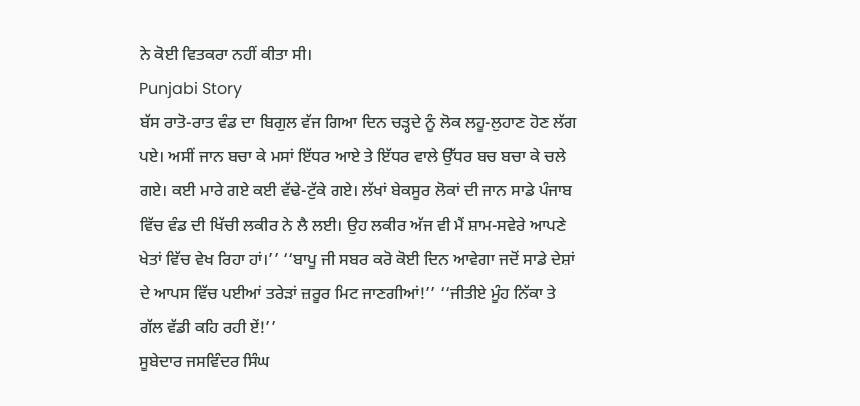ਨੇ ਕੋਈ ਵਿਤਕਰਾ ਨਹੀਂ ਕੀਤਾ ਸੀ।
Punjabi Story
ਬੱਸ ਰਾਤੋ-ਰਾਤ ਵੰਡ ਦਾ ਬਿਗੁਲ ਵੱਜ ਗਿਆ ਦਿਨ ਚੜ੍ਹਦੇ ਨੂੰ ਲੋਕ ਲਹੂ-ਲੁਹਾਣ ਹੋਣ ਲੱਗ ਪਏ। ਅਸੀਂ ਜਾਨ ਬਚਾ ਕੇ ਮਸਾਂ ਇੱਧਰ ਆਏ ਤੇ ਇੱਧਰ ਵਾਲੇ ਉੱਧਰ ਬਚ ਬਚਾ ਕੇ ਚਲੇ ਗਏ। ਕਈ ਮਾਰੇ ਗਏ ਕਈ ਵੱਢੇ-ਟੁੱਕੇ ਗਏ। ਲੱਖਾਂ ਬੇਕਸੂਰ ਲੋਕਾਂ ਦੀ ਜਾਨ ਸਾਡੇ ਪੰਜਾਬ ਵਿੱਚ ਵੰਡ ਦੀ ਖਿੱਚੀ ਲਕੀਰ ਨੇ ਲੈ ਲਈ। ਉਹ ਲਕੀਰ ਅੱਜ ਵੀ ਮੈਂ ਸ਼ਾਮ-ਸਵੇਰੇ ਆਪਣੇ ਖੇਤਾਂ ਵਿੱਚ ਵੇਖ ਰਿਹਾ ਹਾਂ।’’ ‘‘ਬਾਪੂ ਜੀ ਸਬਰ ਕਰੋ ਕੋਈ ਦਿਨ ਆਵੇਗਾ ਜਦੋਂ ਸਾਡੇ ਦੇਸ਼ਾਂ ਦੇ ਆਪਸ ਵਿੱਚ ਪਈਆਂ ਤਰੇੜਾਂ ਜ਼ਰੂਰ ਮਿਟ ਜਾਣਗੀਆਂ!’’ ‘‘ਜੀਤੀਏ ਮੂੰਹ ਨਿੱਕਾ ਤੇ ਗੱਲ ਵੱਡੀ ਕਹਿ ਰਹੀ ਏਂ!’’
ਸੂਬੇਦਾਰ ਜਸਵਿੰਦਰ ਸਿੰਘ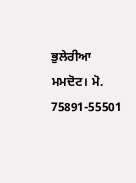ਭੁਲੇਰੀਆ
ਮਮਦੋਟ। ਮੋ. 75891-55501